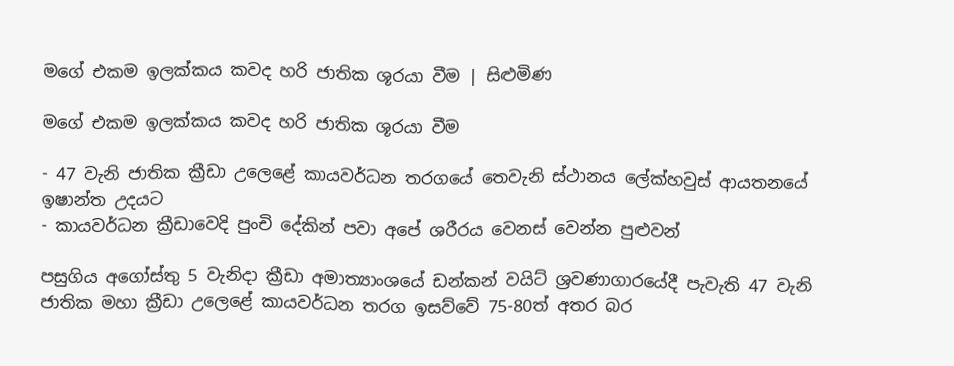මගේ එකම ඉලක්කය කවද හරි ජාතික ශූරයා වීම | සිළුමිණ

මගේ එකම ඉලක්කය කවද හරි ජාතික ශූරයා වීම

- 47 වැනි ජාතික ක්‍රීඩා උලෙළේ කායවර්ධන තරගයේ තෙවැනි ස්ථානය ලේක්හවුස් ආයතනයේ ඉෂාන්ත උදයට
- කායවර්ධන ක්‍රීඩාවෙදි පුංචි දේකින් පවා අපේ ශරීරය වෙනස් වෙන්න පුළුවන්

පසුගිය අගෝස්තු 5 වැනිදා ක්‍රීඩා අමාත්‍යාංශයේ ඩන්කන් වයිට් ශ්‍රවණාගාරයේදී පැවැති 47 වැනි ජාතික මහා ක්‍රීඩා උලෙළේ කායවර්ධන තරග ඉසව්වේ 75-80ත් අතර බර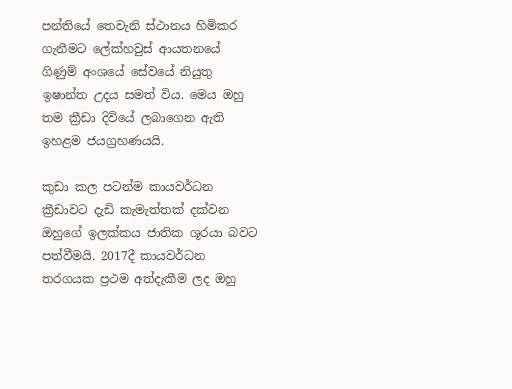පන්තියේ තෙවැනි ස්ථානය හිමිකර ගැනීමට ලේක්හවුස් ආයතනයේ ගිණුම් අංශයේ සේවයේ නියුතු ඉෂාන්ත උදය සමත් විය. මෙය ඔහු තම ක්‍රීඩා දිවියේ ලබාගෙන ඇති ඉහළම ජයග්‍රහණයයි.

කුඩා කල පටන්ම කායවර්ධන ක්‍රීඩාවට දැඩි කැමැත්තක් දක්වන ඔහුගේ ඉලක්කය ජාතික ශූරයා බවට පත්වීමයි. 2017දී කායවර්ධන තරගයක ප්‍රථම අත්දැකීම ලද ඔහු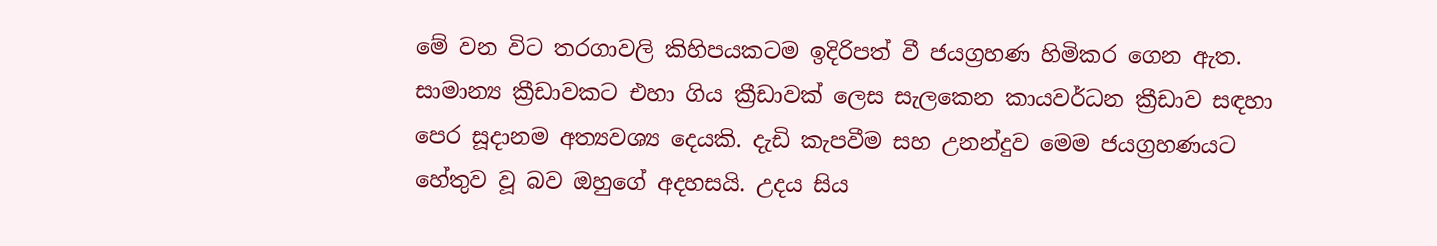මේ වන විට තරගාවලි කිහිපයකටම ඉදිරිපත් වී ජයග්‍රහණ හිමිකර ගෙන ඇත. සාමාන්‍ය ක්‍රීඩාවකට එහා ගිය ක්‍රීඩාවක් ලෙස සැලකෙන කායවර්ධන ක්‍රීඩාව සඳහා පෙර සූදානම අත්‍යවශ්‍ය දෙයකි. දැඩි කැපවීම සහ උනන්දුව මෙම ජයග්‍රහණයට හේතුව වූ බව ඔහුගේ අදහසයි. උදය සිය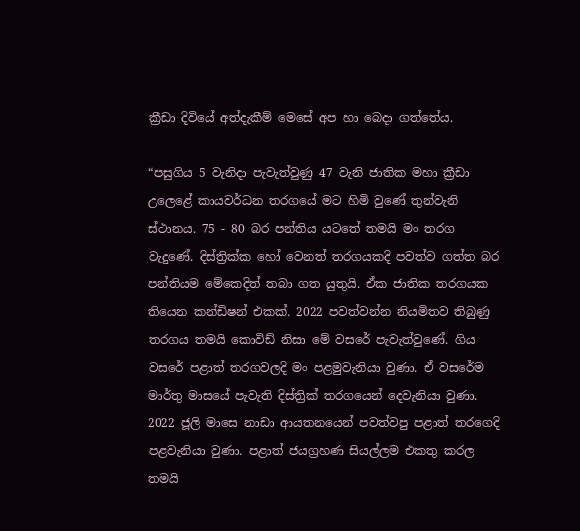ක්‍රීඩා දිවියේ අත්දැකීම් මෙසේ අප හා බෙදා ගත්තේය.

“පසුගිය 5 වැනිදා පැවැත්වුණු 47 වැනි ජාතික මහා ක්‍රීඩා උලෙළේ කායවර්ධන තරගයේ මට හිමි වුණේ තුන්වැනි ස්ථානය. 75 - 80 බර පන්තිය යටතේ තමයි මං තරග වැදුණේ. දිස්ත්‍රික්ක හෝ වෙනත් තරගයකදි පවත්ව ගත්ත බර පන්තියම මේකෙදිත් තබා ගත යුතුයි. ඒක ජාතික තරගයක තියෙන කන්ඩිෂන් එකක්. 2022 පවත්වන්න නියමිතව තිබුණු තරගය තමයි කොවිඩ් නිසා මේ වසරේ පැවැත්වුණේ. ගිය වසරේ පළාත් තරගවලදි මං පළමුවැනියා වුණා. ඒ වසරේම මාර්තු මාසයේ පැවැති දිස්ත්‍රික් තරගයෙන් දෙවැනියා වුණා. 2022 ජූලි මාසෙ නාඩා ආයතනයෙන් පවත්වපු පළාත් තරගෙදි පළවැනියා වුණා. පළාත් ජයග්‍රහණ සියල්ලම එකතු කරල තමයි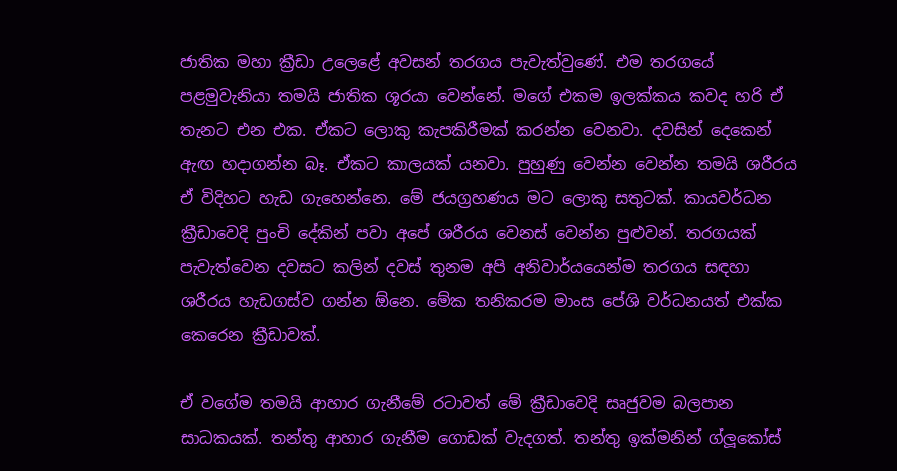ජාතික මහා ක්‍රීඩා උලෙළේ අවසන් තරගය පැවැත්වුණේ. එම තරගයේ පළමුවැනියා තමයි ජාතික ශූරයා වෙන්නේ. මගේ එකම ඉලක්කය කවද හරි ඒ තැනට එන එක. ඒකට ලොකු කැපකිරීමක් කරන්න වෙනවා. දවසින් දෙකෙන් ඇඟ හදාගන්න බෑ. ඒකට කාලයක් යනවා. පුහුණු වෙන්න වෙන්න තමයි ශරීරය ඒ විදිහට හැඩ ගැහෙන්නෙ. මේ ජයග්‍රහණය මට ලොකු සතුටක්. කායවර්ධන ක්‍රීඩාවෙදි පුංචි දේකින් පවා අපේ ශරීරය වෙනස් වෙන්න පුළුවන්. තරගයක් පැවැත්වෙන දවසට කලින් දවස් තුනම අපි අනිවාර්යයෙන්ම තරගය සඳහා ශරීරය හැඩගස්ව ගන්න ඕනෙ. මේක තනිකරම මාංස පේශි වර්ධනයත් එක්ක කෙරෙන ක්‍රීඩාවක්.

ඒ වගේම තමයි ආහාර ගැනීමේ රටාවත් මේ ක්‍රීඩාවෙදි සෘජුවම බලපාන සාධකයක්. තන්තු ආහාර ගැනීම ගොඩක් වැදගත්. තන්තු ඉක්මනින් ග්ලූකෝස්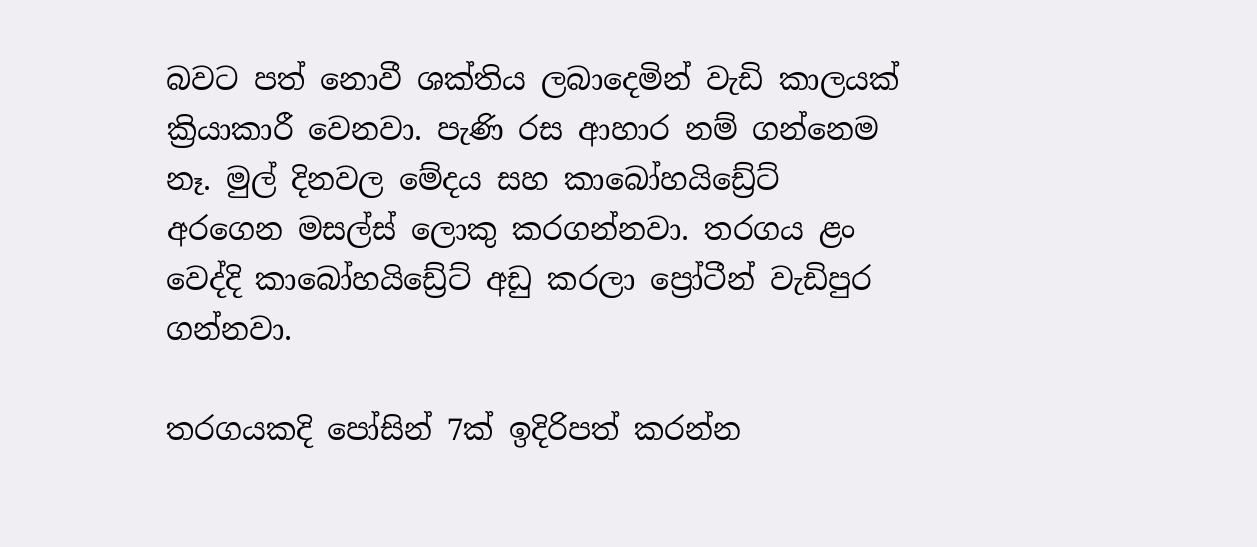බවට පත් නොවී ශක්තිය ලබාදෙමින් වැඩි කාලයක් ක්‍රියාකාරී වෙනවා. පැණි රස ආහාර නම් ගන්නෙම නෑ. මුල් දිනවල මේදය සහ කාබෝහයිඩ්‍රේට් අරගෙන මසල්ස් ලොකු කරගන්නවා. තරගය ළං වෙද්දි කාබෝහයිඩ්‍රේට් අඩු කරලා ප්‍රෝටීන් වැඩිපුර ගන්නවා.

තරගයකදි පෝසින් 7ක් ඉදිරිපත් කරන්න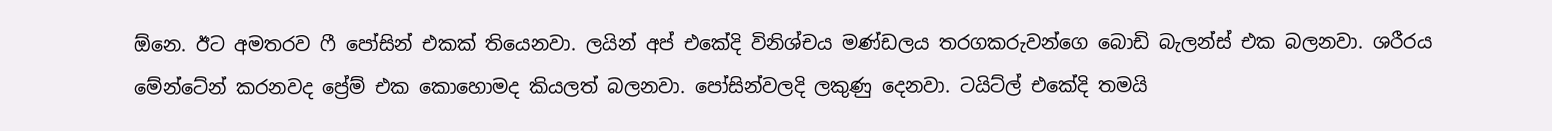ඕනෙ. ඊට අමතරව ෆී පෝසින් එකක් තියෙනවා. ලයින් අප් එකේදි විනිශ්චය මණ්ඩලය තරගකරුවන්ගෙ බොඩි බැලන්ස් එක බලනවා. ශරීරය මේන්ටේන් කරනවද ප්‍රේම් එක කොහොමද කියලත් බලනවා. පෝසින්වලදි ලකුණු දෙනවා. ටයිට්ල් එකේදි තමයි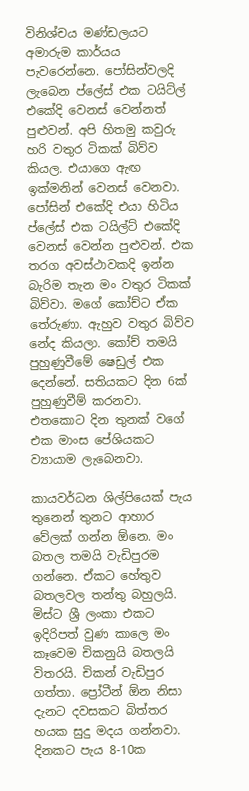විනිශ්චය මණ්ඩලයට අමාරුම කාර්යය පැවරෙන්නෙ. පෝසින්වලදි ලැබෙන ප්ලේස් එක ටයිට්ල් එකේදි වෙනස් වෙන්නත් පුළුවන්. අපි හිතමු කවුරු හරි වතුර ටිකක් බිව්ව කියල. එයාගෙ ඇඟ ඉක්මනින් වෙනස් වෙනවා. පෝසින් එකේදි එයා හිටිය ප්ලේස් එක ටයිල්ට් එකේදි වෙනස් වෙන්න පුළුවන්. එක තරග අවස්ථාවකදි ඉන්න බැරිම තැන මං වතුර ටිකක් බිව්වා. මගේ කෝච්ට ඒක තේරුණා. ඇහුව වතුර බිව්ව නේද කියලා. කෝච් තමයි පුහුණුවීමේ ෂෙඩුල් එක දෙන්නේ. සතියකට දින 6ක් පුහුණුවීම් කරනවා. එතකොට දින තුනක් වගේ එක මාංස පේශියකට ව්‍යායාම ලැබෙනවා.

කායවර්ධන ශිල්පියෙක් පැය තුනෙන් තුනට ආහාර වේලක් ගන්න ඕනෙ. මං බතල තමයි වැඩිපුරම ගන්නෙ. ඒකට හේතුව බතලවල තන්තු බහුලයි. මිස්ට ශ්‍රී ලංකා එකට ඉදිරිපත් වුණ කාලෙ මං කෑවෙම චිකනුයි බතලයි විතරයි. චිකන් වැඩිපුර ගත්තා. ප්‍රෝටීන් ඕන නිසා දැනට දවසකට බිත්තර හයක සුදු මදය ගන්නවා. දිනකට පැය 8-10ක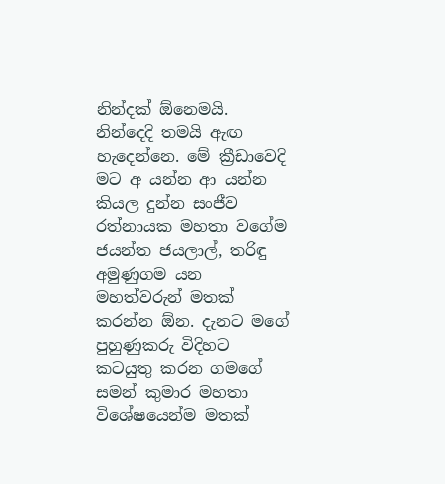නින්දක් ඕනෙමයි. නින්දෙදි තමයි ඇඟ හැදෙන්නෙ. මේ ක්‍රීඩාවෙදි මට අ යන්න ආ යන්න කියල දුන්න සංජීව රත්නායක මහතා වගේම ජයන්ත ජයලාල්, තරිඳු අමුණුගම යන මහත්වරුන් මතක් කරන්න ඕන. දැනට මගේ පුහුණුකරු විදිහට කටයුතු කරන ගමගේ සමන් කුමාර මහතා විශේෂයෙන්ම මතක්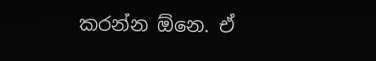කරන්න ඕනෙ. ඒ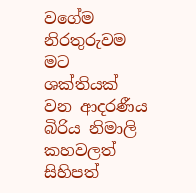වගේම නිරතුරුවම මට ශක්තියක් වන ආදරණීය බිරිය නිමාලි කහවලත් සිහිපත්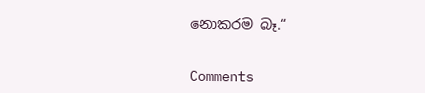නොකරම බෑ.“


Comments